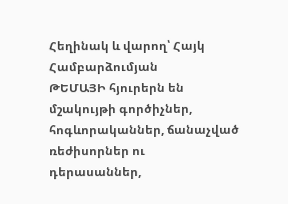Հեղինակ և վարող՝ Հայկ Համբարձումյան
ԹԵՄԱՅԻ հյուրերն են մշակույթի գործիչներ, հոգևորականներ, ճանաչված ռեժիսորներ ու դերասաններ,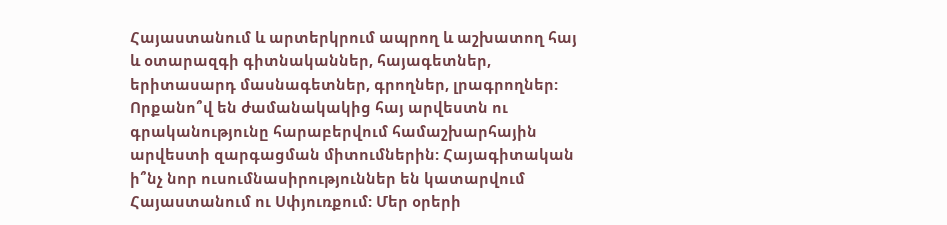Հայաստանում և արտերկրում ապրող և աշխատող հայ և օտարազգի գիտնականներ, հայագետներ, երիտասարդ մասնագետներ, գրողներ, լրագրողներ:
Որքանո՞վ են ժամանակակից հայ արվեստն ու գրականությունը հարաբերվում համաշխարհային արվեստի զարգացման միտումներին: Հայագիտական ի՞նչ նոր ուսումնասիրություններ են կատարվում Հայաստանում ու Սփյուռքում: Մեր օրերի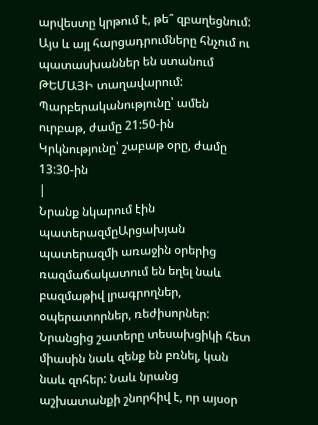արվեստը կրթում է, թե՞ զբաղեցնում: Այս և այլ հարցադրումները հնչում ու պատասխաններ են ստանում ԹԵՄԱՅԻ տաղավարում:
Պարբերականությունը՝ ամեն ուրբաթ, ժամը 21:50-ին
Կրկնությունը՝ շաբաթ օրը, ժամը 13:30-ին
|
Նրանք նկարում էին պատերազմըԱրցախյան պատերազմի առաջին օրերից ռազմաճակատում են եղել նաև բազմաթիվ լրագրողներ, օպերատորներ, ռեժիսորներ: Նրանցից շատերը տեսախցիկի հետ միասին նաև զենք են բռնել, կան նաև զոհեր: Նաև նրանց աշխատանքի շնորհիվ է, որ այսօր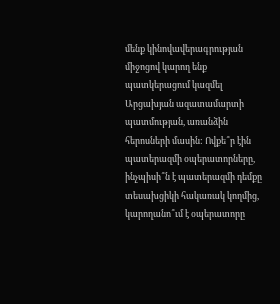մենք կինովավերագրության միջոցով կարող ենք պատկերացում կազմել Արցախյան ազատամարտի պատմության, առանձին հերոսների մասին: Ովքե՞ր էին պատերազմի օպերատորները, ինչպիսի՞ն է պատերազմի դեմքը տեսախցիկի հակառակ կողմից, կարողանո՞ւմ է օպերատորը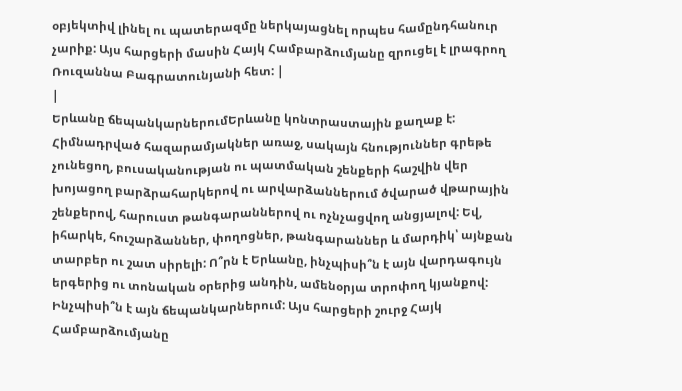օբյեկտիվ լինել ու պատերազմը ներկայացնել որպես համընդհանուր չարիք: Այս հարցերի մասին Հայկ Համբարձումյանը զրուցել է լրագրող Ռուզաննա Բագրատունյանի հետ: |
|
Երևանը ճեպանկարներումԵրևանը կոնտրաստային քաղաք է: Հիմնադրված հազարամյակներ առաջ, սակայն հնություններ գրեթե չունեցող, բուսականության ու պատմական շենքերի հաշվին վեր խոյացող բարձրահարկերով ու արվարձաններում ծվարած վթարային շենքերով, հարուստ թանգարաններով ու ոչնչացվող անցյալով: Եվ, իհարկե, հուշարձաններ, փողոցներ, թանգարաններ և մարդիկ՝ այնքան տարբեր ու շատ սիրելի: Ո՞րն է Երևանը, ինչպիսի՞ն է այն վարդագույն երգերից ու տոնական օրերից անդին, ամենօրյա տրոփող կյանքով: Ինչպիսի՞ն է այն ճեպանկարներում: Այս հարցերի շուրջ Հայկ Համբարձումյանը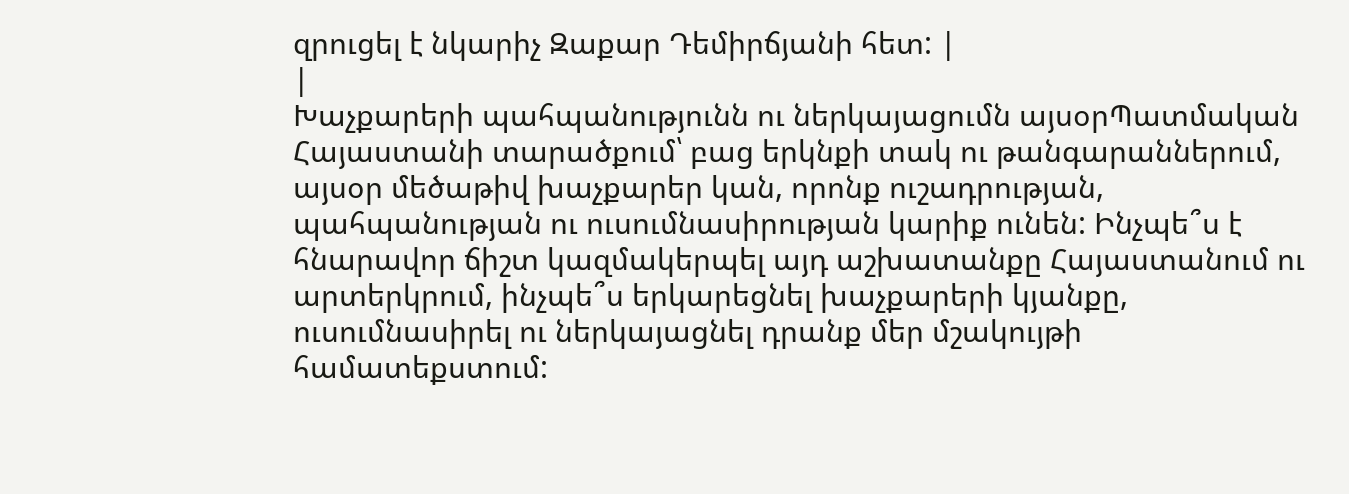զրուցել է նկարիչ Զաքար Դեմիրճյանի հետ: |
|
Խաչքարերի պահպանությունն ու ներկայացումն այսօրՊատմական Հայաստանի տարածքում՝ բաց երկնքի տակ ու թանգարաններում, այսօր մեծաթիվ խաչքարեր կան, որոնք ուշադրության, պահպանության ու ուսումնասիրության կարիք ունեն: Ինչպե՞ս է հնարավոր ճիշտ կազմակերպել այդ աշխատանքը Հայաստանում ու արտերկրում, ինչպե՞ս երկարեցնել խաչքարերի կյանքը, ուսումնասիրել ու ներկայացնել դրանք մեր մշակույթի համատեքստում: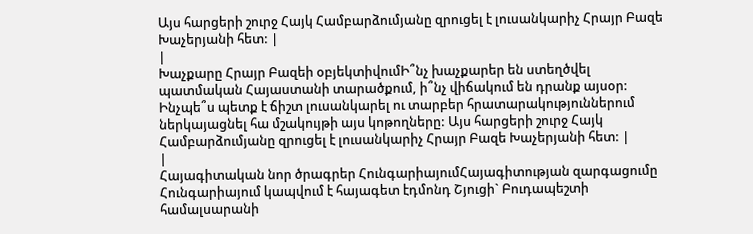Այս հարցերի շուրջ Հայկ Համբարձումյանը զրուցել է լուսանկարիչ Հրայր Բազե Խաչերյանի հետ: |
|
Խաչքարը Հրայր Բազեի օբյեկտիվումԻ՞նչ խաչքարեր են ստեղծվել պատմական Հայաստանի տարածքում, ի՞նչ վիճակում են դրանք այսօր: Ինչպե՞ս պետք է ճիշտ լուսանկարել ու տարբեր հրատարակություններում ներկայացնել հա մշակույթի այս կոթողները: Այս հարցերի շուրջ Հայկ Համբարձումյանը զրուցել է լուսանկարիչ Հրայր Բազե Խաչերյանի հետ: |
|
Հայագիտական նոր ծրագրեր ՀունգարիայումՀայագիտության զարգացումը Հունգարիայում կապվում է հայագետ էդմոնդ Շյուցի` Բուդապեշտի համալսարանի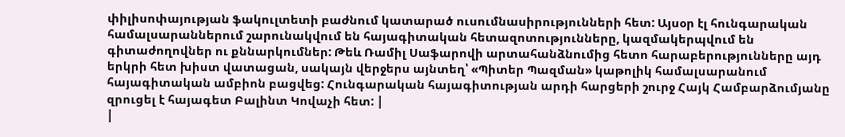փիլիսոփայության ֆակուլտետի բաժնում կատարած ուսումնասիրությունների հետ: Այսօր էլ հունգարական համալսարաններում շարունակվում են հայագիտական հետազոտությունները, կազմակերպվում են գիտաժողովներ ու քննարկումներ: Թեև Ռամիլ Սաֆարովի արտահանձնումից հետո հարաբերությունները այդ երկրի հետ խիստ վատացան, սակայն վերջերս այնտեղ՝ «Պիտեր Պազման» կաթոլիկ համալսարանում հայագիտական ամբիոն բացվեց: Հունգարական հայագիտության արդի հարցերի շուրջ Հայկ Համբարձումյանը զրուցել է հայագետ Բալինտ Կովաչի հետ: |
|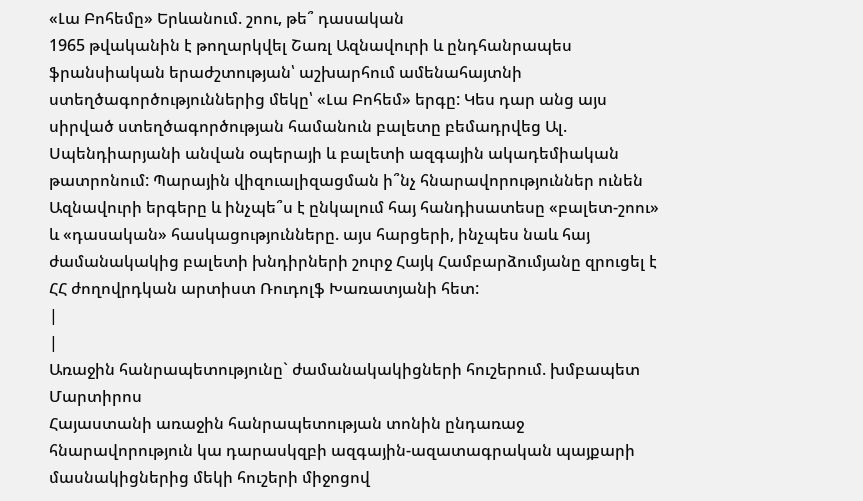«Լա Բոհեմը» Երևանում. շոու, թե՞ դասական
1965 թվականին է թողարկվել Շառլ Ազնավուրի և ընդհանրապես ֆրանսիական երաժշտության՝ աշխարհում ամենահայտնի ստեղծագործություններից մեկը՝ «Լա Բոհեմ» երգը: Կես դար անց այս սիրված ստեղծագործության համանուն բալետը բեմադրվեց Ալ. Սպենդիարյանի անվան օպերայի և բալետի ազգային ակադեմիական թատրոնում: Պարային վիզուալիզացման ի՞նչ հնարավորություններ ունեն Ազնավուրի երգերը և ինչպե՞ս է ընկալում հայ հանդիսատեսը «բալետ-շոու» և «դասական» հասկացությունները. այս հարցերի, ինչպես նաև հայ ժամանակակից բալետի խնդիրների շուրջ Հայկ Համբարձումյանը զրուցել է ՀՀ ժողովրդկան արտիստ Ռուդոլֆ Խառատյանի հետ:
|
|
Առաջին հանրապետությունը` ժամանակակիցների հուշերում. խմբապետ Մարտիրոս
Հայաստանի առաջին հանրապետության տոնին ընդառաջ հնարավորություն կա դարասկզբի ազգային-ազատագրական պայքարի մասնակիցներից մեկի հուշերի միջոցով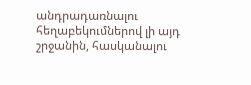անդրադառնալու հեղաբեկումներով լի այդ շրջանին, հասկանալու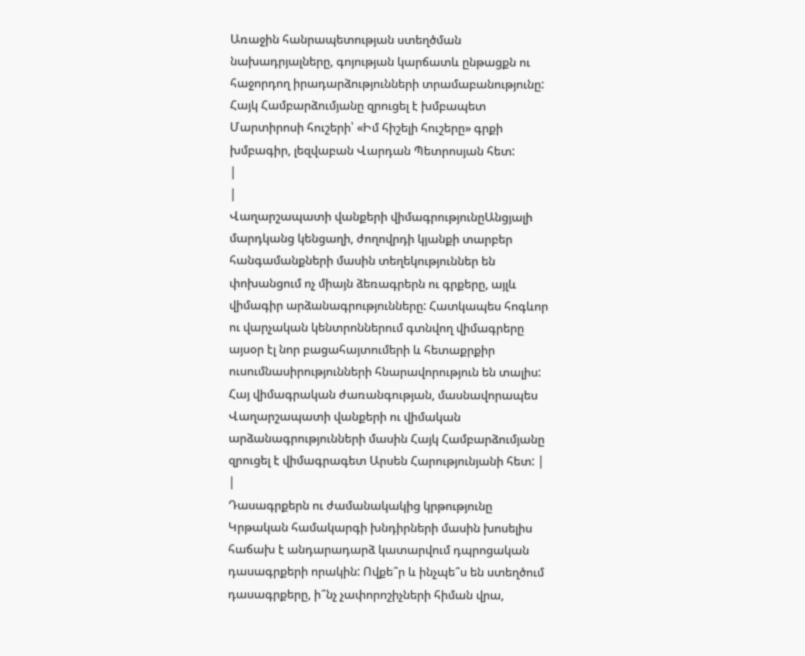Առաջին հանրապետության ստեղծման նախադրյալները, գոյության կարճատև ընթացքն ու հաջորդող իրադարձությունների տրամաբանությունը:
Հայկ Համբարձումյանը զրուցել է խմբապետ Մարտիրոսի հուշերի՝ «Իմ հիշելի հուշերը» գրքի խմբագիր, լեզվաբան Վարդան Պետրոսյան հետ:
|
|
Վաղարշապատի վանքերի վիմագրությունըԱնցյալի մարդկանց կենցաղի, ժողովրդի կյանքի տարբեր հանգամանքների մասին տեղեկություններ են փոխանցում ոչ միայն ձեռագրերն ու գրքերը, այլև վիմագիր արձանագրությունները: Հատկապես հոգևոր ու վարչական կենտրոններում գտնվող վիմագրերը այսօր էլ նոր բացահայտումերի և հետաքրքիր ուսումնասիրությունների հնարավորություն են տալիս: Հայ վիմագրական ժառանգության, մասնավորապես Վաղարշապատի վանքերի ու վիմական արձանագրությունների մասին Հայկ Համբարձումյանը զրուցել է վիմագրագետ Արսեն Հարությունյանի հետ: |
|
Դասագրքերն ու ժամանակակից կրթությունը
Կրթական համակարգի խնդիրների մասին խոսելիս հաճախ է անդարադարձ կատարվում դպրոցական դասագրքերի որակին: Ովքե՞ր և ինչպե՞ս են ստեղծում դասագրքերը, ի՞նչ չափորոշիչների հիման վրա,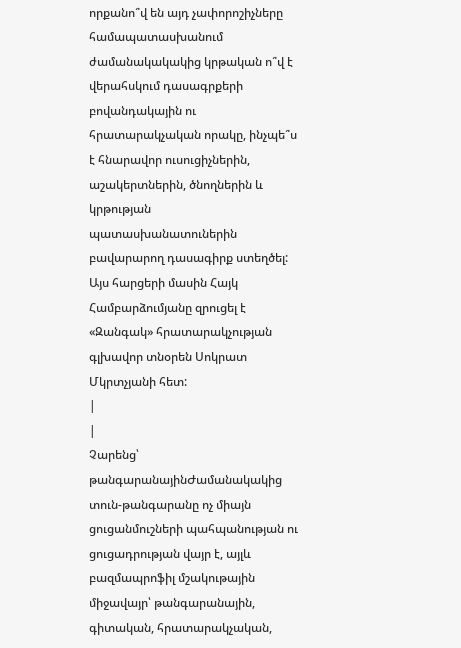որքանո՞վ են այդ չափորոշիչները համապատասխանում ժամանակակակից կրթական ո՞վ է վերահսկում դասագրքերի բովանդակային ու հրատարակչական որակը, ինչպե՞ս է հնարավոր ուսուցիչներին, աշակերտներին, ծնողներին և կրթության պատասխանատուներին բավարարող դասագիրք ստեղծել: Այս հարցերի մասին Հայկ Համբարձումյանը զրուցել է «Զանգակ» հրատարակչության գլխավոր տնօրեն Սոկրատ Մկրտչյանի հետ:
|
|
Չարենց՝ թանգարանայինԺամանակակից տուն-թանգարանը ոչ միայն ցուցանմուշների պահպանության ու ցուցադրության վայր է, այլև բազմապրոֆիլ մշակութային միջավայր՝ թանգարանային, գիտական, հրատարակչական,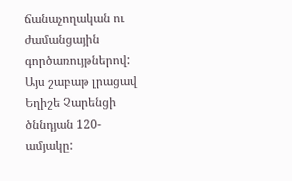ճանաչողական ու ժամանցային գործառույթներով: Այս շաբաթ լրացավ Եղիշե Չարենցի ծննդյան 120-ամյակը: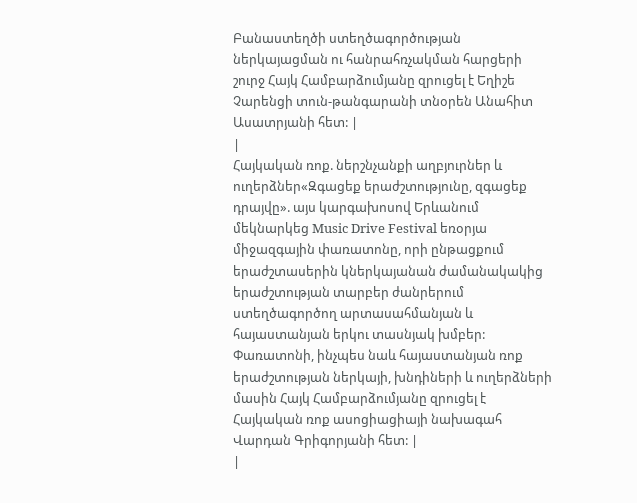Բանաստեղծի ստեղծագործության ներկայացման ու հանրահռչակման հարցերի շուրջ Հայկ Համբարձումյանը զրուցել է Եղիշե Չարենցի տուն-թանգարանի տնօրեն Անահիտ Ասատրյանի հետ: |
|
Հայկական ռոք. ներշնչանքի աղբյուրներ և ուղերձներ«Զգացեք երաժշտությունը, զգացեք դրայվը». այս կարգախոսով Երևանում մեկնարկեց Music Drive Festival եռօրյա միջազգային փառատոնը, որի ընթացքում երաժշտասերին կներկայանան ժամանակակից երաժշտության տարբեր ժանրերում ստեղծագործող արտասահմանյան և հայաստանյան երկու տասնյակ խմբեր: Փառատոնի, ինչպես նաև հայաստանյան ռոք երաժշտության ներկայի, խնդիների և ուղերձների մասին Հայկ Համբարձումյանը զրուցել է Հայկական ռոք ասոցիացիայի նախագահ Վարդան Գրիգորյանի հետ: |
|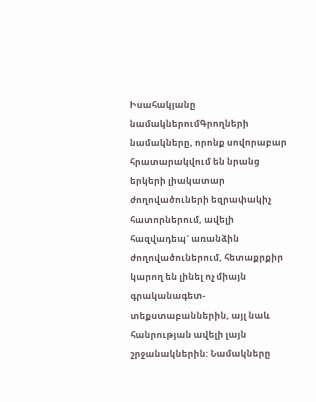Իսահակյանը նամակներումԳրողների նամակները, որոնք սովորաբար հրատարակվում են նրանց երկերի լիակատար ժողովածուների եզրափակիչ հատորներում, ավելի հազվադեպ` առանձին ժողովածուներում, հետաքրքիր կարող են լինել ոչ միայն գրականագետ-տեքստաբաններին, այլ նաև հանրության ավելի լայն շրջանակներին: Նամակները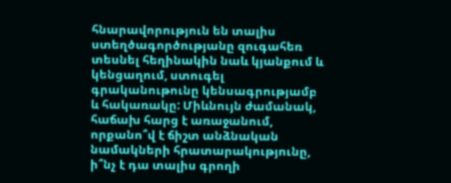հնարավորություն են տալիս ստեղծագործությանը զուգահեռ տեսնել հեղինակին նաև կյանքում և կենցաղում, ստուգել գրականութունը կենսագրությամբ և հակառակը: Միևնույն ժամանակ, հաճախ հարց է առաջանում, որքանո՞վ է ճիշտ անձնական նամակների հրատարակությունը, ի՞նչ է դա տալիս գրողի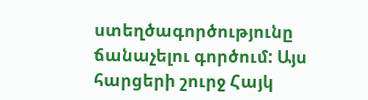ստեղծագործությունը ճանաչելու գործում: Այս հարցերի շուրջ Հայկ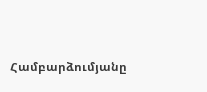Համբարձումյանը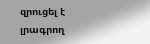զրուցել է լրագրող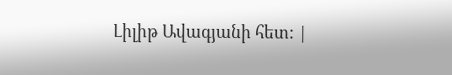Լիլիթ Ավագյանի հետ: |